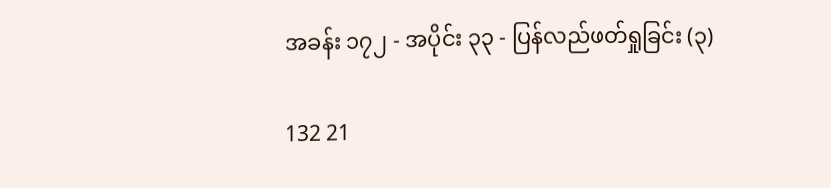အခန်း ၁၇၂ - အပိုင်း ၃၃ - ပြန်လည်ဖတ်ရှုခြင်း (၃)

132 21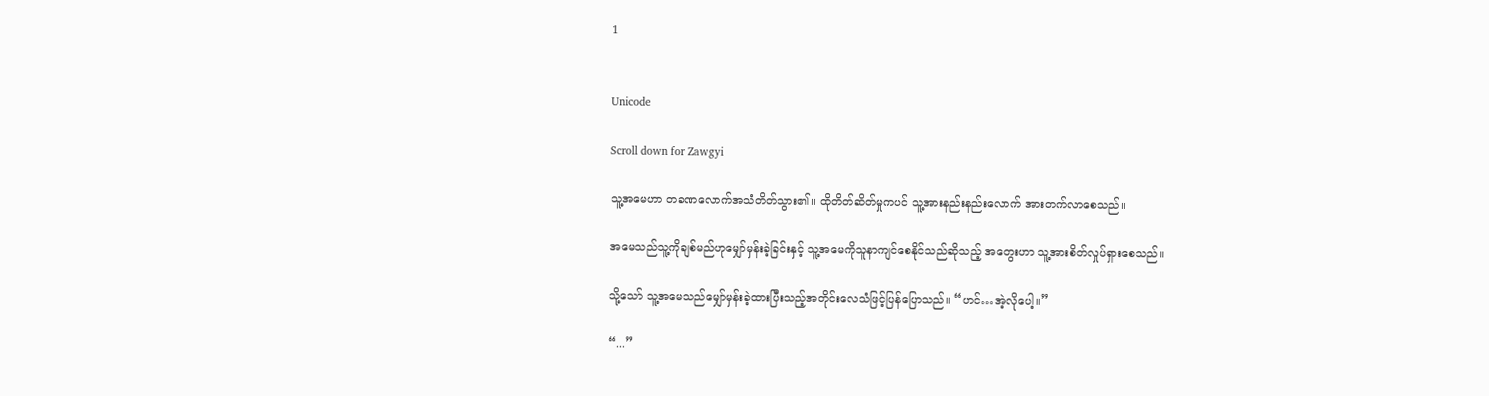1


Unicode

Scroll down for Zawgyi

သူ့အမေဟာ တခဏလောက်အသံတိတ်သွား၏။ ထိုတိတ်ဆိတ်မှုကပင် သူ့အားနည်းနည်းလောက် အားတက်လာစေသည်။

အမေသည်သူ့ကိုချစ်မည်ဟုမျှော်မှန်းခဲ့ခြင်းနှင့် သူ့အမေကိုသူနာကျင်စေနိုင်သည်ဆိုသည့် အတွေးဟာ သူ့အားစိတ်လှုပ်ရှားစေသည်။

သို့သော် သူ့အမေသည်မျှော်မှန်းခဲ့ထားပြီးသည့်အတိုင်းလေသံဖြင့်ပြန်ပြောသည်။ “ဟင်…အဲ့လိုပေါ့။”

“...”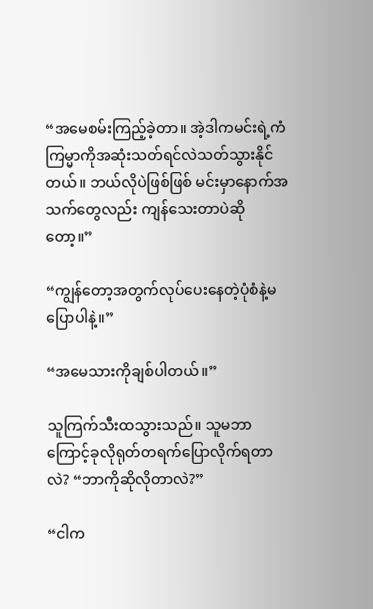“အမေစမ်းကြည့်ခဲ့တာ။ အဲ့ဒါကမင်းရဲ့ကံကြမ္မာကိုအဆုံးသတ်ရင်လဲသတ်သွားနိုင်တယ်။ ဘယ်လိုပဲဖြစ်ဖြစ် မင်းမှာနောက်အသက်တွေလည်း ကျန်သေးတာပဲဆိုတော့။”

“ကျွန်တော့အတွက်လုပ်ပေးနေတဲ့ပုံစံနဲ့မပြောပါနဲ့။”

“အမေသားကိုချစ်ပါတယ်။”

သူကြက်သီးထသွားသည်။ သူမဘာကြောင့်ခုလိုရုတ်တရက်ပြောလိုက်ရတာလဲ? “ဘာကိုဆိုလိုတာလဲ?”

“ငါက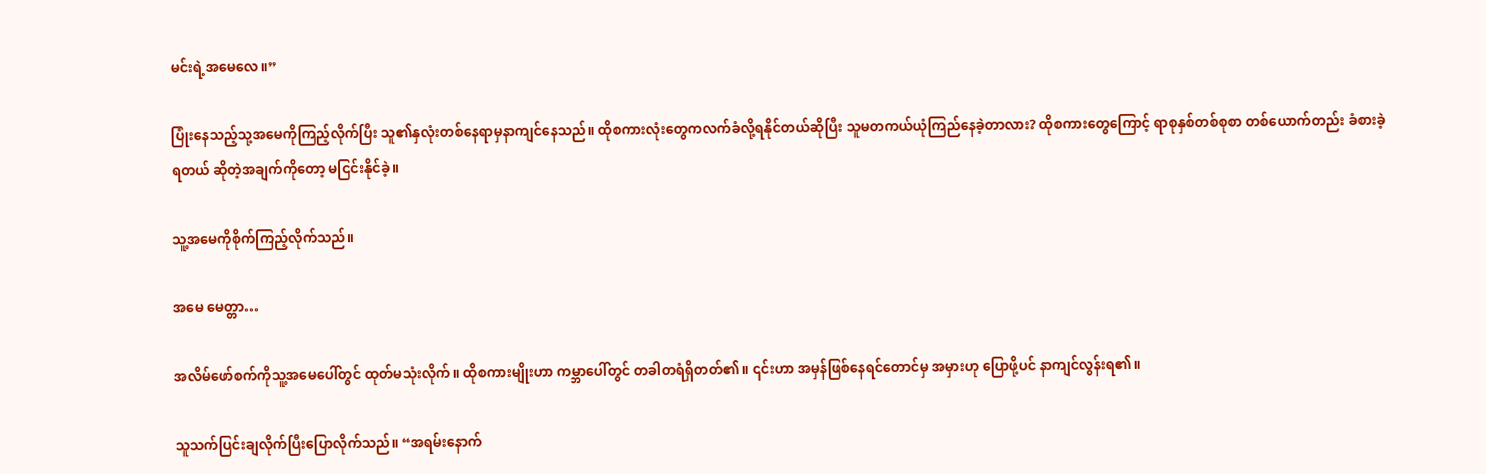မင်းရဲ့အမေလေ။”

ပြုံးနေသည့်သု့အမေကိုကြည့်လိုက်ပြီး သူ၏နှလုံးတစ်နေရာမှနာကျင်နေသည်။ ထိုစကားလုံးတွေကလက်ခံလို့ရနိုင်တယ်ဆိုပြီး သူမတကယ်ယုံကြည်နေခဲ့တာလား? ထိုစကားတွေကြောင့် ရာစုနှစ်တစ်စုစာ တစ်ယောက်တည်း ခံစားခဲ့ရတယ် ဆိုတဲ့အချက်ကိုတော့ မငြင်းနိုင်ခဲ့။

သူ့အမေကိုစိုက်ကြည့်လိုက်သည်။

အမေ မေတ္တာ…

အလိမ်ဖော်စက်ကိုသူ့အမေပေါ်တွင် ထုတ်မသုံးလိုက်။ ထိုစကားမျိုးဟာ ကမ္ဘာပေါ်တွင် တခါတရံရှိတတ်၏။ ၎င်းဟာ အမှန်ဖြစ်နေရင်တောင်မှ အမှားဟု ပြောဖို့ပင် နာကျင်လွန်းရ၏။

သူသက်ပြင်းချလိုက်ပြီးပြောလိုက်သည်။ “အရမ်းနောက်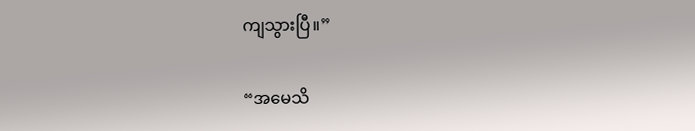ကျသွားပြီ။”

“အမေသိ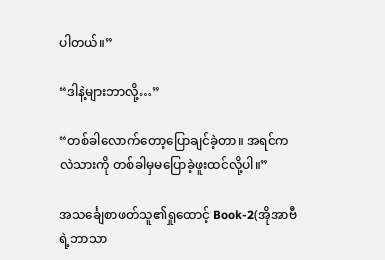ပါတယ်။”

“ဒါနဲ့များဘာလို့…”

“တစ်ခါလောက်တော့ပြောချင်ခဲ့တာ။ အရင်ကလဲသားကို တစ်ခါမှမပြောခဲ့ဖူးထင်လို့ပါ။”

အသင်္ချေစာဖတ်သူ၏ရှုထောင့် Book-2(အိုအာဗီရဲ့ဘာသာ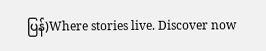ပြန်)Where stories live. Discover now